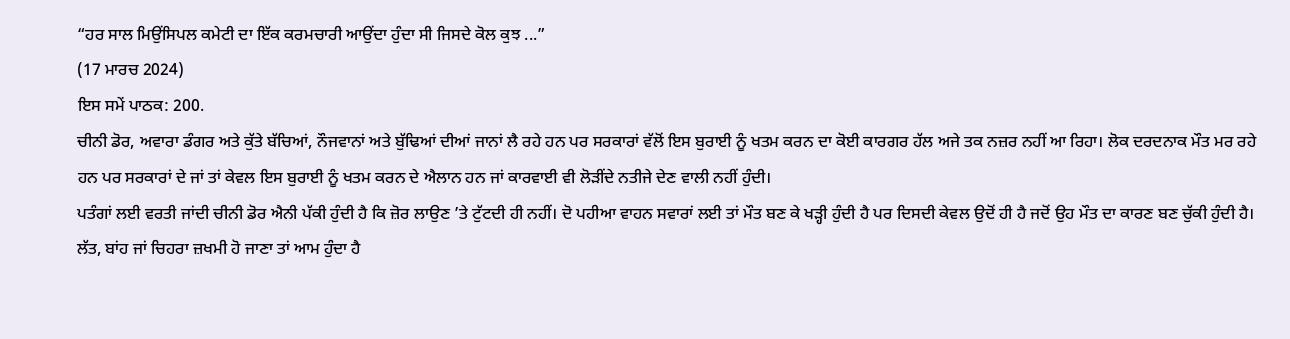“ਹਰ ਸਾਲ ਮਿਉਂਸਿਪਲ ਕਮੇਟੀ ਦਾ ਇੱਕ ਕਰਮਚਾਰੀ ਆਉਂਦਾ ਹੁੰਦਾ ਸੀ ਜਿਸਦੇ ਕੋਲ ਕੁਝ ...”
(17 ਮਾਰਚ 2024)
ਇਸ ਸਮੇਂ ਪਾਠਕ: 200.
ਚੀਨੀ ਡੋਰ, ਅਵਾਰਾ ਡੰਗਰ ਅਤੇ ਕੁੱਤੇ ਬੱਚਿਆਂ, ਨੌਜਵਾਨਾਂ ਅਤੇ ਬੁੱਢਿਆਂ ਦੀਆਂ ਜਾਨਾਂ ਲੈ ਰਹੇ ਹਨ ਪਰ ਸਰਕਾਰਾਂ ਵੱਲੋਂ ਇਸ ਬੁਰਾਈ ਨੂੰ ਖਤਮ ਕਰਨ ਦਾ ਕੋਈ ਕਾਰਗਰ ਹੱਲ ਅਜੇ ਤਕ ਨਜ਼ਰ ਨਹੀਂ ਆ ਰਿਹਾ। ਲੋਕ ਦਰਦਨਾਕ ਮੌਤ ਮਰ ਰਹੇ ਹਨ ਪਰ ਸਰਕਾਰਾਂ ਦੇ ਜਾਂ ਤਾਂ ਕੇਵਲ ਇਸ ਬੁਰਾਈ ਨੂੰ ਖਤਮ ਕਰਨ ਦੇ ਐਲਾਨ ਹਨ ਜਾਂ ਕਾਰਵਾਈ ਵੀ ਲੋੜੀਂਦੇ ਨਤੀਜੇ ਦੇਣ ਵਾਲੀ ਨਹੀਂ ਹੁੰਦੀ।
ਪਤੰਗਾਂ ਲਈ ਵਰਤੀ ਜਾਂਦੀ ਚੀਨੀ ਡੋਰ ਐਨੀ ਪੱਕੀ ਹੁੰਦੀ ਹੈ ਕਿ ਜ਼ੋਰ ਲਾਉਣ ’ਤੇ ਟੁੱਟਦੀ ਹੀ ਨਹੀਂ। ਦੋ ਪਹੀਆ ਵਾਹਨ ਸਵਾਰਾਂ ਲਈ ਤਾਂ ਮੌਤ ਬਣ ਕੇ ਖੜ੍ਹੀ ਹੁੰਦੀ ਹੈ ਪਰ ਦਿਸਦੀ ਕੇਵਲ ਉਦੋਂ ਹੀ ਹੈ ਜਦੋਂ ਉਹ ਮੌਤ ਦਾ ਕਾਰਣ ਬਣ ਚੁੱਕੀ ਹੁੰਦੀ ਹੈ। ਲੱਤ, ਬਾਂਹ ਜਾਂ ਚਿਹਰਾ ਜ਼ਖਮੀ ਹੋ ਜਾਣਾ ਤਾਂ ਆਮ ਹੁੰਦਾ ਹੈ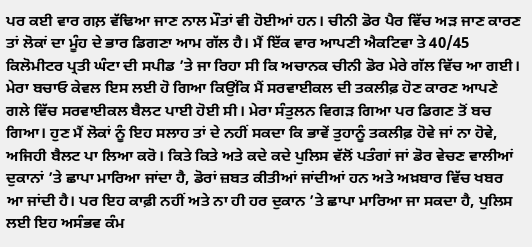ਪਰ ਕਈ ਵਾਰ ਗਲ਼ ਵੱਢਿਆ ਜਾਣ ਨਾਲ ਮੌਤਾਂ ਵੀ ਹੋਈਆਂ ਹਨ। ਚੀਨੀ ਡੋਰ ਪੈਰ ਵਿੱਚ ਅੜ ਜਾਣ ਕਾਰਣ ਤਾਂ ਲੋਕਾਂ ਦਾ ਮੂੰਹ ਦੇ ਭਾਰ ਡਿਗਣਾ ਆਮ ਗੱਲ ਹੈ। ਮੈਂ ਇੱਕ ਵਾਰ ਆਪਣੀ ਐਕਟਿਵਾ ਤੇ 40/45 ਕਿਲੋਮੀਟਰ ਪ੍ਰਤੀ ਘੰਟਾ ਦੀ ਸਪੀਡ ’ਤੇ ਜਾ ਰਿਹਾ ਸੀ ਕਿ ਅਚਾਨਕ ਚੀਨੀ ਡੋਰ ਮੇਰੇ ਗੱਲ ਵਿੱਚ ਆ ਗਈ। ਮੇਰਾ ਬਚਾਓ ਕੇਵਲ ਇਸ ਲਈ ਹੋ ਗਿਆ ਕਿਉਂਕਿ ਮੈਂ ਸਰਵਾਈਕਲ ਦੀ ਤਕਲੀਫ਼ ਹੋਣ ਕਾਰਣ ਆਪਣੇ ਗਲੇ ਵਿੱਚ ਸਰਵਾਈਕਲ ਬੈਲਟ ਪਾਈ ਹੋਈ ਸੀ। ਮੇਰਾ ਸੰਤੁਲਨ ਵਿਗੜ ਗਿਆ ਪਰ ਡਿਗਣ ਤੋਂ ਬਚ ਗਿਆ। ਹੁਣ ਮੈਂ ਲੋਕਾਂ ਨੂੰ ਇਹ ਸਲਾਹ ਤਾਂ ਦੇ ਨਹੀਂ ਸਕਦਾ ਕਿ ਭਾਵੇਂ ਤੁਹਾਨੂੰ ਤਕਲੀਫ਼ ਹੋਵੇ ਜਾਂ ਨਾ ਹੋਵੇ, ਅਜਿਹੀ ਬੈਲਟ ਪਾ ਲਿਆ ਕਰੋ। ਕਿਤੇ ਕਿਤੇ ਅਤੇ ਕਦੇ ਕਦੇ ਪੁਲਿਸ ਵੱਲੋਂ ਪਤੰਗਾਂ ਜਾਂ ਡੋਰ ਵੇਚਣ ਵਾਲੀਆਂ ਦੁਕਾਨਾਂ ’ਤੇ ਛਾਪਾ ਮਾਰਿਆ ਜਾਂਦਾ ਹੈ, ਡੋਰਾਂ ਜ਼ਬਤ ਕੀਤੀਆਂ ਜਾਂਦੀਆਂ ਹਨ ਅਤੇ ਅਖ਼ਬਾਰ ਵਿੱਚ ਖਬਰ ਆ ਜਾਂਦੀ ਹੈ। ਪਰ ਇਹ ਕਾਫ਼ੀ ਨਹੀਂ ਅਤੇ ਨਾ ਹੀ ਹਰ ਦੁਕਾਨ ’ਤੇ ਛਾਪਾ ਮਾਰਿਆ ਜਾ ਸਕਦਾ ਹੈ, ਪੁਲਿਸ ਲਈ ਇਹ ਅਸੰਭਵ ਕੰਮ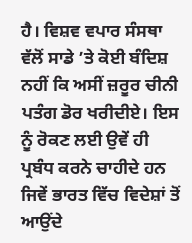ਹੈ। ਵਿਸ਼ਵ ਵਪਾਰ ਸੰਸਥਾ ਵੱਲੋਂ ਸਾਡੇ ’ਤੇ ਕੋਈ ਬੰਦਿਸ਼ ਨਹੀਂ ਕਿ ਅਸੀਂ ਜ਼ਰੂਰ ਚੀਨੀ ਪਤੰਗ ਡੋਰ ਖਰੀਦੀਏ। ਇਸ ਨੂੰ ਰੋਕਣ ਲਈ ਉਵੇਂ ਹੀ ਪ੍ਰਬੰਧ ਕਰਨੇ ਚਾਹੀਦੇ ਹਨ ਜਿਵੇਂ ਭਾਰਤ ਵਿੱਚ ਵਿਦੇਸ਼ਾਂ ਤੋਂ ਆਉਂਦੇ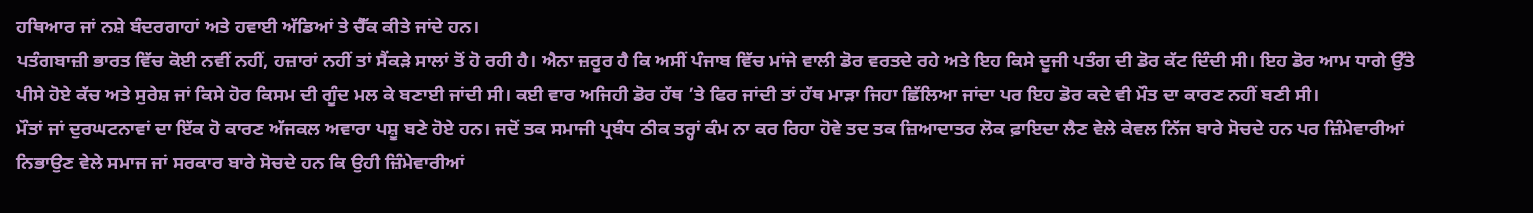ਹਥਿਆਰ ਜਾਂ ਨਸ਼ੇ ਬੰਦਰਗਾਹਾਂ ਅਤੇ ਹਵਾਈ ਅੱਡਿਆਂ ਤੇ ਚੈੱਕ ਕੀਤੇ ਜਾਂਦੇ ਹਨ।
ਪਤੰਗਬਾਜ਼ੀ ਭਾਰਤ ਵਿੱਚ ਕੋਈ ਨਵੀਂ ਨਹੀਂ, ਹਜ਼ਾਰਾਂ ਨਹੀਂ ਤਾਂ ਸੈਂਕੜੇ ਸਾਲਾਂ ਤੋਂ ਹੋ ਰਹੀ ਹੈ। ਐਨਾ ਜ਼ਰੂਰ ਹੈ ਕਿ ਅਸੀਂ ਪੰਜਾਬ ਵਿੱਚ ਮਾਂਜੇ ਵਾਲੀ ਡੋਰ ਵਰਤਦੇ ਰਹੇ ਅਤੇ ਇਹ ਕਿਸੇ ਦੂਜੀ ਪਤੰਗ ਦੀ ਡੋਰ ਕੱਟ ਦਿੰਦੀ ਸੀ। ਇਹ ਡੋਰ ਆਮ ਧਾਗੇ ਉੱਤੇ ਪੀਸੇ ਹੋਏ ਕੱਚ ਅਤੇ ਸੁਰੇਸ਼ ਜਾਂ ਕਿਸੇ ਹੋਰ ਕਿਸਮ ਦੀ ਗੂੰਦ ਮਲ ਕੇ ਬਣਾਈ ਜਾਂਦੀ ਸੀ। ਕਈ ਵਾਰ ਅਜਿਹੀ ਡੋਰ ਹੱਥ ’ਤੇ ਫਿਰ ਜਾਂਦੀ ਤਾਂ ਹੱਥ ਮਾੜਾ ਜਿਹਾ ਛਿੱਲਿਆ ਜਾਂਦਾ ਪਰ ਇਹ ਡੋਰ ਕਦੇ ਵੀ ਮੌਤ ਦਾ ਕਾਰਣ ਨਹੀਂ ਬਣੀ ਸੀ।
ਮੌਤਾਂ ਜਾਂ ਦੁਰਘਟਨਾਵਾਂ ਦਾ ਇੱਕ ਹੋ ਕਾਰਣ ਅੱਜਕਲ ਅਵਾਰਾ ਪਸ਼ੂ ਬਣੇ ਹੋਏ ਹਨ। ਜਦੋਂ ਤਕ ਸਮਾਜੀ ਪ੍ਰਬੰਧ ਠੀਕ ਤਰ੍ਹਾਂ ਕੰਮ ਨਾ ਕਰ ਰਿਹਾ ਹੋਵੇ ਤਦ ਤਕ ਜ਼ਿਆਦਾਤਰ ਲੋਕ ਫ਼ਾਇਦਾ ਲੈਣ ਵੇਲੇ ਕੇਵਲ ਨਿੱਜ ਬਾਰੇ ਸੋਚਦੇ ਹਨ ਪਰ ਜ਼ਿੰਮੇਵਾਰੀਆਂ ਨਿਭਾਉਣ ਵੇਲੇ ਸਮਾਜ ਜਾਂ ਸਰਕਾਰ ਬਾਰੇ ਸੋਚਦੇ ਹਨ ਕਿ ਉਹੀ ਜ਼ਿੰਮੇਵਾਰੀਆਂ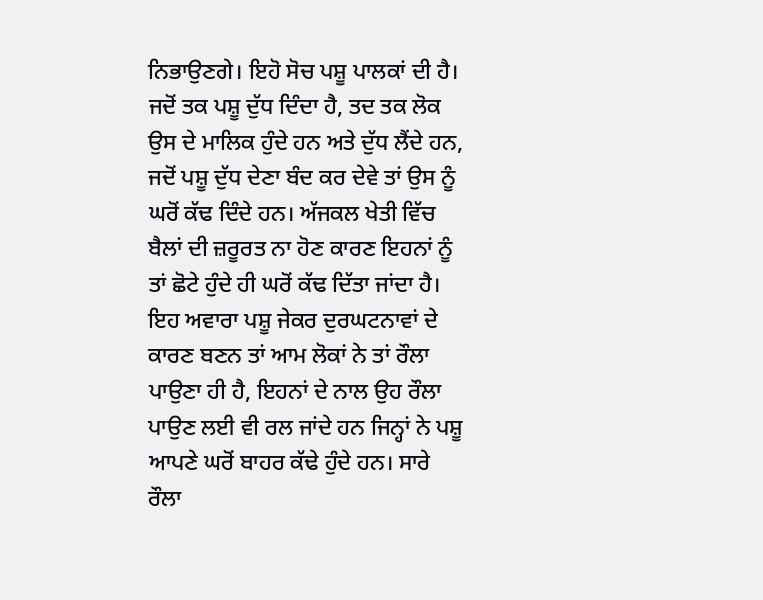ਨਿਭਾਉਣਗੇ। ਇਹੋ ਸੋਚ ਪਸ਼ੂ ਪਾਲਕਾਂ ਦੀ ਹੈ। ਜਦੋਂ ਤਕ ਪਸ਼ੂ ਦੁੱਧ ਦਿੰਦਾ ਹੈ, ਤਦ ਤਕ ਲੋਕ ਉਸ ਦੇ ਮਾਲਿਕ ਹੁੰਦੇ ਹਨ ਅਤੇ ਦੁੱਧ ਲੈਂਦੇ ਹਨ, ਜਦੋਂ ਪਸ਼ੂ ਦੁੱਧ ਦੇਣਾ ਬੰਦ ਕਰ ਦੇਵੇ ਤਾਂ ਉਸ ਨੂੰ ਘਰੋਂ ਕੱਢ ਦਿੰਦੇ ਹਨ। ਅੱਜਕਲ ਖੇਤੀ ਵਿੱਚ ਬੈਲਾਂ ਦੀ ਜ਼ਰੂਰਤ ਨਾ ਹੋਣ ਕਾਰਣ ਇਹਨਾਂ ਨੂੰ ਤਾਂ ਛੋਟੇ ਹੁੰਦੇ ਹੀ ਘਰੋਂ ਕੱਢ ਦਿੱਤਾ ਜਾਂਦਾ ਹੈ। ਇਹ ਅਵਾਰਾ ਪਸ਼ੂ ਜੇਕਰ ਦੁਰਘਟਨਾਵਾਂ ਦੇ ਕਾਰਣ ਬਣਨ ਤਾਂ ਆਮ ਲੋਕਾਂ ਨੇ ਤਾਂ ਰੌਲਾ ਪਾਉਣਾ ਹੀ ਹੈ, ਇਹਨਾਂ ਦੇ ਨਾਲ ਉਹ ਰੌਲਾ ਪਾਉਣ ਲਈ ਵੀ ਰਲ ਜਾਂਦੇ ਹਨ ਜਿਨ੍ਹਾਂ ਨੇ ਪਸ਼ੂ ਆਪਣੇ ਘਰੋਂ ਬਾਹਰ ਕੱਢੇ ਹੁੰਦੇ ਹਨ। ਸਾਰੇ ਰੌਲਾ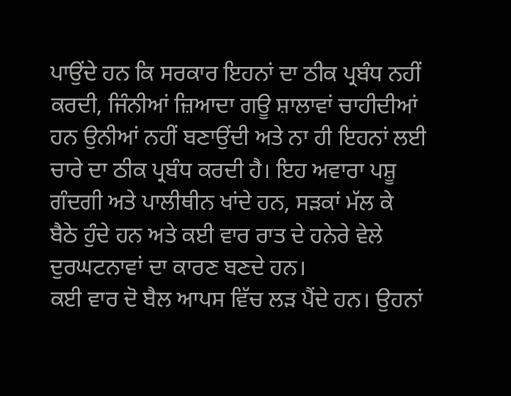ਪਾਉਂਦੇ ਹਨ ਕਿ ਸਰਕਾਰ ਇਹਨਾਂ ਦਾ ਠੀਕ ਪ੍ਰਬੰਧ ਨਹੀਂ ਕਰਦੀ, ਜਿੰਨੀਆਂ ਜ਼ਿਆਦਾ ਗਊ ਸ਼ਾਲਾਵਾਂ ਚਾਹੀਦੀਆਂ ਹਨ ਉਨੀਆਂ ਨਹੀਂ ਬਣਾਉਂਦੀ ਅਤੇ ਨਾ ਹੀ ਇਹਨਾਂ ਲਈ ਚਾਰੇ ਦਾ ਠੀਕ ਪ੍ਰਬੰਧ ਕਰਦੀ ਹੈ। ਇਹ ਅਵਾਰਾ ਪਸ਼ੂ ਗੰਦਗੀ ਅਤੇ ਪਾਲੀਥੀਨ ਖਾਂਦੇ ਹਨ, ਸੜਕਾਂ ਮੱਲ ਕੇ ਬੈਠੇ ਹੁੰਦੇ ਹਨ ਅਤੇ ਕਈ ਵਾਰ ਰਾਤ ਦੇ ਹਨੇਰੇ ਵੇਲੇ ਦੁਰਘਟਨਾਵਾਂ ਦਾ ਕਾਰਣ ਬਣਦੇ ਹਨ।
ਕਈ ਵਾਰ ਦੋ ਬੈਲ ਆਪਸ ਵਿੱਚ ਲੜ ਪੈਂਦੇ ਹਨ। ਉਹਨਾਂ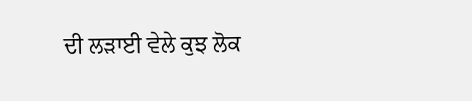ਦੀ ਲੜਾਈ ਵੇਲੇ ਕੁਝ ਲੋਕ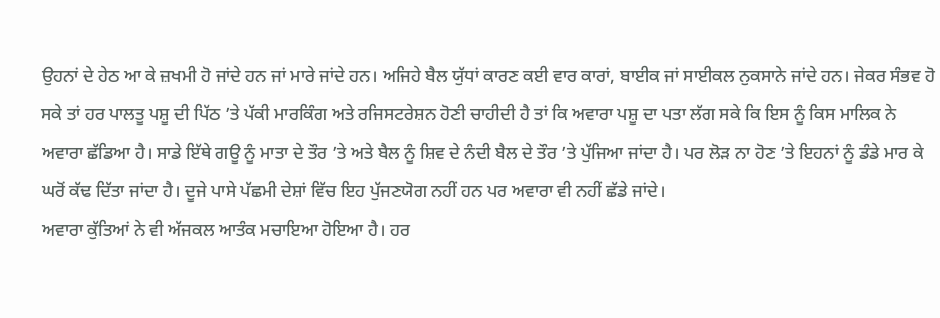ਉਹਨਾਂ ਦੇ ਹੇਠ ਆ ਕੇ ਜ਼ਖਮੀ ਹੋ ਜਾਂਦੇ ਹਨ ਜਾਂ ਮਾਰੇ ਜਾਂਦੇ ਹਨ। ਅਜਿਹੇ ਬੈਲ ਯੁੱਧਾਂ ਕਾਰਣ ਕਈ ਵਾਰ ਕਾਰਾਂ, ਬਾਈਕ ਜਾਂ ਸਾਈਕਲ ਨੁਕਸਾਨੇ ਜਾਂਦੇ ਹਨ। ਜੇਕਰ ਸੰਭਵ ਹੋ ਸਕੇ ਤਾਂ ਹਰ ਪਾਲਤੂ ਪਸ਼ੂ ਦੀ ਪਿੱਠ ’ਤੇ ਪੱਕੀ ਮਾਰਕਿੰਗ ਅਤੇ ਰਜਿਸਟਰੇਸ਼ਨ ਹੋਣੀ ਚਾਹੀਦੀ ਹੈ ਤਾਂ ਕਿ ਅਵਾਰਾ ਪਸ਼ੂ ਦਾ ਪਤਾ ਲੱਗ ਸਕੇ ਕਿ ਇਸ ਨੂੰ ਕਿਸ ਮਾਲਿਕ ਨੇ ਅਵਾਰਾ ਛੱਡਿਆ ਹੈ। ਸਾਡੇ ਇੱਥੇ ਗਊ ਨੂੰ ਮਾਤਾ ਦੇ ਤੌਰ ’ਤੇ ਅਤੇ ਬੈਲ ਨੂੰ ਸ਼ਿਵ ਦੇ ਨੰਦੀ ਬੈਲ ਦੇ ਤੌਰ ’ਤੇ ਪੁੱਜਿਆ ਜਾਂਦਾ ਹੈ। ਪਰ ਲੋੜ ਨਾ ਹੋਣ ’ਤੇ ਇਹਨਾਂ ਨੂੰ ਡੰਡੇ ਮਾਰ ਕੇ ਘਰੋਂ ਕੱਢ ਦਿੱਤਾ ਜਾਂਦਾ ਹੈ। ਦੂਜੇ ਪਾਸੇ ਪੱਛਮੀ ਦੇਸ਼ਾਂ ਵਿੱਚ ਇਹ ਪੁੱਜਣਯੋਗ ਨਹੀਂ ਹਨ ਪਰ ਅਵਾਰਾ ਵੀ ਨਹੀਂ ਛੱਡੇ ਜਾਂਦੇ।
ਅਵਾਰਾ ਕੁੱਤਿਆਂ ਨੇ ਵੀ ਅੱਜਕਲ ਆਤੰਕ ਮਚਾਇਆ ਹੋਇਆ ਹੈ। ਹਰ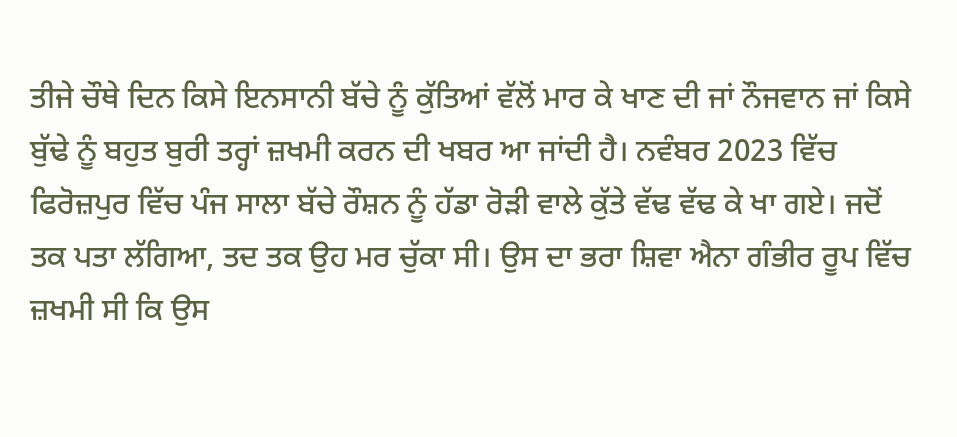ਤੀਜੇ ਚੌਥੇ ਦਿਨ ਕਿਸੇ ਇਨਸਾਨੀ ਬੱਚੇ ਨੂੰ ਕੁੱਤਿਆਂ ਵੱਲੋਂ ਮਾਰ ਕੇ ਖਾਣ ਦੀ ਜਾਂ ਨੌਜਵਾਨ ਜਾਂ ਕਿਸੇ ਬੁੱਢੇ ਨੂੰ ਬਹੁਤ ਬੁਰੀ ਤਰ੍ਹਾਂ ਜ਼ਖਮੀ ਕਰਨ ਦੀ ਖਬਰ ਆ ਜਾਂਦੀ ਹੈ। ਨਵੰਬਰ 2023 ਵਿੱਚ ਫਿਰੋਜ਼ਪੁਰ ਵਿੱਚ ਪੰਜ ਸਾਲਾ ਬੱਚੇ ਰੌਸ਼ਨ ਨੂੰ ਹੱਡਾ ਰੋੜੀ ਵਾਲੇ ਕੁੱਤੇ ਵੱਢ ਵੱਢ ਕੇ ਖਾ ਗਏ। ਜਦੋਂ ਤਕ ਪਤਾ ਲੱਗਿਆ, ਤਦ ਤਕ ਉਹ ਮਰ ਚੁੱਕਾ ਸੀ। ਉਸ ਦਾ ਭਰਾ ਸ਼ਿਵਾ ਐਨਾ ਗੰਭੀਰ ਰੂਪ ਵਿੱਚ ਜ਼ਖਮੀ ਸੀ ਕਿ ਉਸ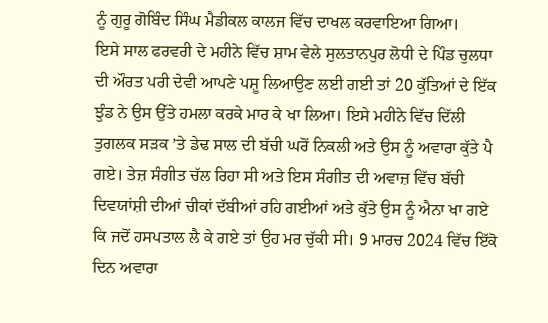ਨੂੰ ਗੁਰੂ ਗੋਬਿੰਦ ਸਿੰਘ ਮੈਡੀਕਲ ਕਾਲਜ ਵਿੱਚ ਦਾਖਲ ਕਰਵਾਇਆ ਗਿਆ।
ਇਸੇ ਸਾਲ ਫਰਵਰੀ ਦੇ ਮਹੀਨੇ ਵਿੱਚ ਸ਼ਾਮ ਵੇਲੇ ਸੁਲਤਾਨਪੁਰ ਲੋਧੀ ਦੇ ਪਿੰਡ ਚੁਲਧਾ ਦੀ ਔਰਤ ਪਰੀ ਦੇਵੀ ਆਪਣੇ ਪਸ਼ੂ ਲਿਆਉਣ ਲਈ ਗਈ ਤਾਂ 20 ਕੁੱਤਿਆਂ ਦੇ ਇੱਕ ਝੁੰਡ ਨੇ ਉਸ ਉੱਤੇ ਹਮਲਾ ਕਰਕੇ ਮਾਰ ਕੇ ਖਾ ਲਿਆ। ਇਸੇ ਮਹੀਨੇ ਵਿੱਚ ਦਿੱਲੀ ਤੁਗਲਕ ਸੜਕ ’ਤੇ ਡੇਢ ਸਾਲ ਦੀ ਬੱਚੀ ਘਰੋਂ ਨਿਕਲੀ ਅਤੇ ਉਸ ਨੂੰ ਅਵਾਰਾ ਕੁੱਤੇ ਪੈ ਗਏ। ਤੇਜ਼ ਸੰਗੀਤ ਚੱਲ ਰਿਹਾ ਸੀ ਅਤੇ ਇਸ ਸੰਗੀਤ ਦੀ ਅਵਾਜ਼ ਵਿੱਚ ਬੱਚੀ ਦਿਵਯਾਂਸ਼ੀ ਦੀਆਂ ਚੀਕਾਂ ਦੱਬੀਆਂ ਰਹਿ ਗਈਆਂ ਅਤੇ ਕੁੱਤੇ ਉਸ ਨੂੰ ਐਨਾ ਖਾ ਗਏ ਕਿ ਜਦੋਂ ਹਸਪਤਾਲ ਲੈ ਕੇ ਗਏ ਤਾਂ ਉਹ ਮਰ ਚੁੱਕੀ ਸੀ। 9 ਮਾਰਚ 2024 ਵਿੱਚ ਇੱਕੋ ਦਿਨ ਅਵਾਰਾ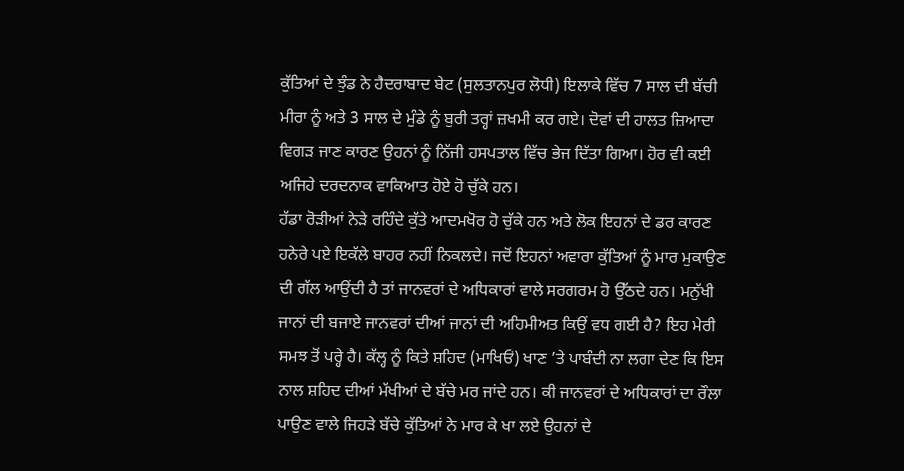ਕੁੱਤਿਆਂ ਦੇ ਝੁੰਡ ਨੇ ਹੈਦਰਾਬਾਦ ਬੇਟ (ਸੁਲਤਾਨਪੁਰ ਲੋਧੀ) ਇਲਾਕੇ ਵਿੱਚ 7 ਸਾਲ ਦੀ ਬੱਚੀ ਮੀਰਾ ਨੂੰ ਅਤੇ 3 ਸਾਲ ਦੇ ਮੁੰਡੇ ਨੂੰ ਬੁਰੀ ਤਰ੍ਹਾਂ ਜ਼ਖਮੀ ਕਰ ਗਏ। ਦੋਵਾਂ ਦੀ ਹਾਲਤ ਜ਼ਿਆਦਾ ਵਿਗੜ ਜਾਣ ਕਾਰਣ ਉਹਨਾਂ ਨੂੰ ਨਿੱਜੀ ਹਸਪਤਾਲ ਵਿੱਚ ਭੇਜ ਦਿੱਤਾ ਗਿਆ। ਹੋਰ ਵੀ ਕਈ ਅਜਿਹੇ ਦਰਦਨਾਕ ਵਾਕਿਆਤ ਹੋਏ ਹੋ ਚੁੱਕੇ ਹਨ।
ਹੱਡਾ ਰੋੜੀਆਂ ਨੇੜੇ ਰਹਿੰਦੇ ਕੁੱਤੇ ਆਦਮਖੋਰ ਹੋ ਚੁੱਕੇ ਹਨ ਅਤੇ ਲੋਕ ਇਹਨਾਂ ਦੇ ਡਰ ਕਾਰਣ ਹਨੇਰੇ ਪਏ ਇਕੱਲੇ ਬਾਹਰ ਨਹੀਂ ਨਿਕਲਦੇ। ਜਦੋਂ ਇਹਨਾਂ ਅਵਾਰਾ ਕੁੱਤਿਆਂ ਨੂੰ ਮਾਰ ਮੁਕਾਉਣ ਦੀ ਗੱਲ ਆਉਂਦੀ ਹੈ ਤਾਂ ਜਾਨਵਰਾਂ ਦੇ ਅਧਿਕਾਰਾਂ ਵਾਲੇ ਸਰਗਰਮ ਹੋ ਉੱਠਦੇ ਹਨ। ਮਨੁੱਖੀ ਜਾਨਾਂ ਦੀ ਬਜਾਏ ਜਾਨਵਰਾਂ ਦੀਆਂ ਜਾਨਾਂ ਦੀ ਅਹਿਮੀਅਤ ਕਿਉਂ ਵਧ ਗਈ ਹੈ? ਇਹ ਮੇਰੀ ਸਮਝ ਤੋਂ ਪਰ੍ਹੇ ਹੈ। ਕੱਲ੍ਹ ਨੂੰ ਕਿਤੇ ਸ਼ਹਿਦ (ਮਾਖਿਓਂ) ਖਾਣ ’ਤੇ ਪਾਬੰਦੀ ਨਾ ਲਗਾ ਦੇਣ ਕਿ ਇਸ ਨਾਲ ਸ਼ਹਿਦ ਦੀਆਂ ਮੱਖੀਆਂ ਦੇ ਬੱਚੇ ਮਰ ਜਾਂਦੇ ਹਨ। ਕੀ ਜਾਨਵਰਾਂ ਦੇ ਅਧਿਕਾਰਾਂ ਦਾ ਰੌਲਾ ਪਾਉਣ ਵਾਲੇ ਜਿਹੜੇ ਬੱਚੇ ਕੁੱਤਿਆਂ ਨੇ ਮਾਰ ਕੇ ਖਾ ਲਏ ਉਹਨਾਂ ਦੇ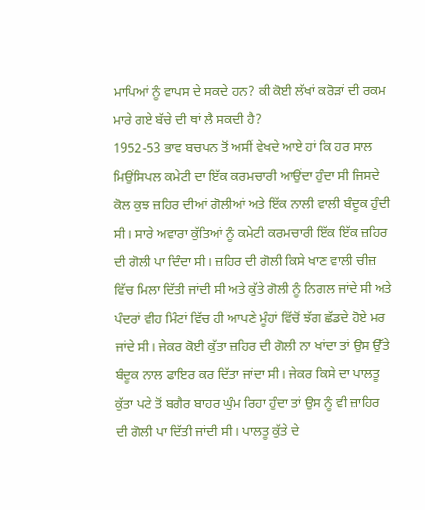ਮਾਪਿਆਂ ਨੂੰ ਵਾਪਸ ਦੇ ਸਕਦੇ ਹਨ? ਕੀ ਕੋਈ ਲੱਖਾਂ ਕਰੋੜਾਂ ਦੀ ਰਕਮ ਮਾਰੇ ਗਏ ਬੱਚੇ ਦੀ ਥਾਂ ਲੈ ਸਕਦੀ ਹੈ?
1952-53 ਭਾਵ ਬਚਪਨ ਤੋਂ ਅਸੀਂ ਵੇਖਦੇ ਆਏ ਹਾਂ ਕਿ ਹਰ ਸਾਲ ਮਿਉਂਸਿਪਲ ਕਮੇਟੀ ਦਾ ਇੱਕ ਕਰਮਚਾਰੀ ਆਉਂਦਾ ਹੁੰਦਾ ਸੀ ਜਿਸਦੇ ਕੋਲ ਕੁਝ ਜ਼ਹਿਰ ਦੀਆਂ ਗੋਲੀਆਂ ਅਤੇ ਇੱਕ ਨਾਲੀ ਵਾਲੀ ਬੰਦੂਕ ਹੁੰਦੀ ਸੀ। ਸਾਰੇ ਅਵਾਰਾ ਕੁੱਤਿਆਂ ਨੂੰ ਕਮੇਟੀ ਕਰਮਚਾਰੀ ਇੱਕ ਇੱਕ ਜ਼ਹਿਰ ਦੀ ਗੋਲੀ ਪਾ ਦਿੰਦਾ ਸੀ। ਜ਼ਹਿਰ ਦੀ ਗੋਲੀ ਕਿਸੇ ਖਾਣ ਵਾਲੀ ਚੀਜ਼ ਵਿੱਚ ਮਿਲਾ ਦਿੱਤੀ ਜਾਂਦੀ ਸੀ ਅਤੇ ਕੁੱਤੇ ਗੋਲੀ ਨੂੰ ਨਿਗਲ ਜਾਂਦੇ ਸੀ ਅਤੇ ਪੰਦਰਾਂ ਵੀਹ ਮਿੰਟਾਂ ਵਿੱਚ ਹੀ ਆਪਣੇ ਮੂੰਹਾਂ ਵਿੱਚੋਂ ਝੱਗ ਛੱਡਦੇ ਹੋਏ ਮਰ ਜਾਂਦੇ ਸੀ। ਜੇਕਰ ਕੋਈ ਕੁੱਤਾ ਜ਼ਹਿਰ ਦੀ ਗੋਲੀ ਨਾ ਖਾਂਦਾ ਤਾਂ ਉਸ ਉੱਤੇ ਬੰਦੂਕ ਨਾਲ ਫਾਇਰ ਕਰ ਦਿੱਤਾ ਜਾਂਦਾ ਸੀ। ਜੇਕਰ ਕਿਸੇ ਦਾ ਪਾਲਤੂ ਕੁੱਤਾ ਪਟੇ ਤੋਂ ਬਗੈਰ ਬਾਹਰ ਘੁੰਮ ਰਿਹਾ ਹੁੰਦਾ ਤਾਂ ਉਸ ਨੂੰ ਵੀ ਜ਼ਾਹਿਰ ਦੀ ਗੋਲੀ ਪਾ ਦਿੱਤੀ ਜਾਂਦੀ ਸੀ। ਪਾਲਤੂ ਕੁੱਤੇ ਦੇ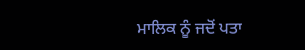ਮਾਲਿਕ ਨੂੰ ਜਦੋਂ ਪਤਾ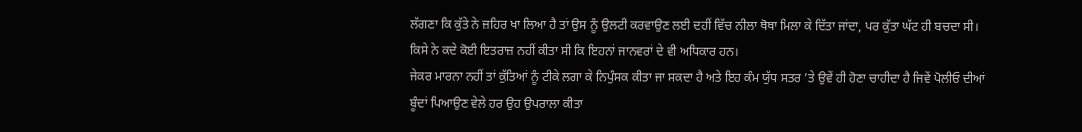ਲੱਗਣਾ ਕਿ ਕੁੱਤੇ ਨੇ ਜ਼ਹਿਰ ਖਾ ਲਿਆ ਹੈ ਤਾਂ ਉਸ ਨੂੰ ਉਲਟੀ ਕਰਵਾਉਣ ਲਈ ਦਹੀਂ ਵਿੱਚ ਨੀਲਾ ਥੋਥਾ ਮਿਲਾ ਕੇ ਦਿੱਤਾ ਜਾਂਦਾ, ਪਰ ਕੁੱਤਾ ਘੱਟ ਹੀ ਬਚਦਾ ਸੀ। ਕਿਸੇ ਨੇ ਕਦੇ ਕੋਈ ਇਤਰਾਜ਼ ਨਹੀਂ ਕੀਤਾ ਸੀ ਕਿ ਇਹਨਾਂ ਜਾਨਵਰਾਂ ਦੇ ਵੀ ਅਧਿਕਾਰ ਹਨ।
ਜੇਕਰ ਮਾਰਨਾ ਨਹੀਂ ਤਾਂ ਕੁੱਤਿਆਂ ਨੂੰ ਟੀਕੇ ਲਗਾ ਕੇ ਨਿਪੁੰਸਕ ਕੀਤਾ ਜਾ ਸਕਦਾ ਹੈ ਅਤੇ ਇਹ ਕੰਮ ਯੁੱਧ ਸਤਰ ’ਤੇ ਉਵੇਂ ਹੀ ਹੋਣਾ ਚਾਹੀਦਾ ਹੈ ਜਿਵੇਂ ਪੋਲੀਓ ਦੀਆਂ ਬੂੰਦਾਂ ਪਿਆਉਣ ਵੇਲੇ ਹਰ ਉਹ ਉਪਰਾਲਾ ਕੀਤਾ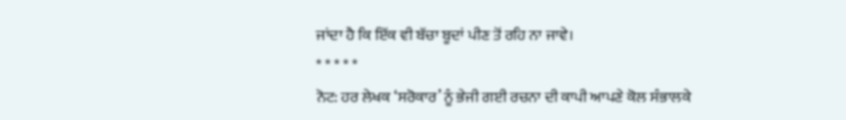ਜਾਂਦਾ ਹੈ ਕਿ ਇੱਕ ਵੀ ਬੱਚਾ ਬੂਦਾਂ ਪੀਣ ਤੋਂ ਰਹਿ ਨਾ ਜਾਵੇ।
* * * * *
ਨੋਟ: ਹਰ ਲੇਖਕ ‘ਸਰੋਕਾਰ’ ਨੂੰ ਭੇਜੀ ਗਈ ਰਚਨਾ ਦੀ ਕਾਪੀ ਆਪਣੇ ਕੋਲ ਸੰਭਾਲਕੇ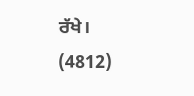ਰੱਖੇ।
(4812)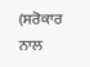(ਸਰੋਕਾਰ ਨਾਲ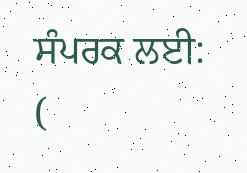ਸੰਪਰਕ ਲਈ: (